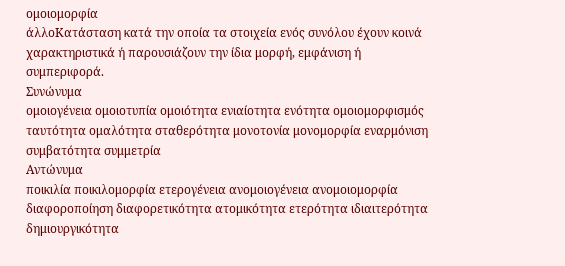ομοιομορφία
άλλοΚατάσταση κατά την οποία τα στοιχεία ενός συνόλου έχουν κοινά χαρακτηριστικά ή παρουσιάζουν την ίδια μορφή, εμφάνιση ή συμπεριφορά.
Συνώνυμα
ομοιογένεια ομοιοτυπία ομοιότητα ενιαίοτητα ενότητα ομοιομορφισμός ταυτότητα ομαλότητα σταθερότητα μονοτονία μονομορφία εναρμόνιση συμβατότητα συμμετρία
Αντώνυμα
ποικιλία ποικιλομορφία ετερογένεια ανομοιογένεια ανομοιομορφία διαφοροποίηση διαφορετικότητα ατομικότητα ετερότητα ιδιαιτερότητα δημιουργικότητα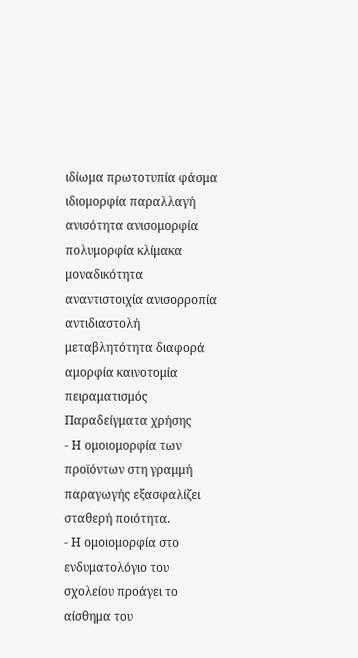ιδίωμα πρωτοτυπία φάσμα ιδιομορφία παραλλαγή ανισότητα ανισομορφία πολυμορφία κλίμακα μοναδικότητα αναντιστοιχία ανισορροπία αντιδιαστολή μεταβλητότητα διαφορά αμορφία καινοτομία πειραματισμός
Παραδείγματα χρήσης
- Η ομοιομορφία των προϊόντων στη γραμμή παραγωγής εξασφαλίζει σταθερή ποιότητα.
- Η ομοιομορφία στο ενδυματολόγιο του σχολείου προάγει το αίσθημα του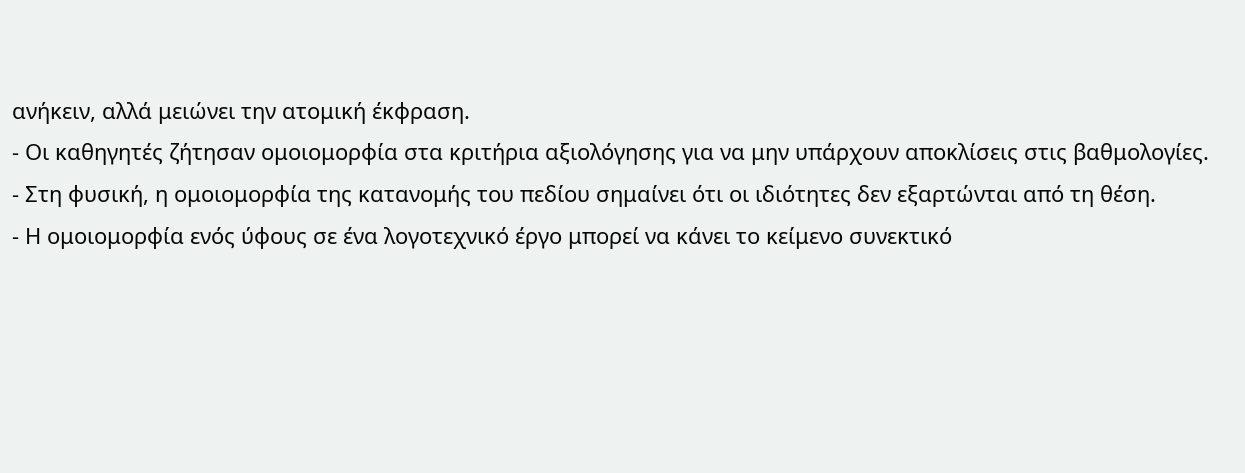ανήκειν, αλλά μειώνει την ατομική έκφραση.
- Οι καθηγητές ζήτησαν ομοιομορφία στα κριτήρια αξιολόγησης για να μην υπάρχουν αποκλίσεις στις βαθμολογίες.
- Στη φυσική, η ομοιομορφία της κατανομής του πεδίου σημαίνει ότι οι ιδιότητες δεν εξαρτώνται από τη θέση.
- Η ομοιομορφία ενός ύφους σε ένα λογοτεχνικό έργο μπορεί να κάνει το κείμενο συνεκτικό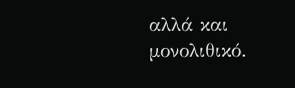αλλά και μονολιθικό.